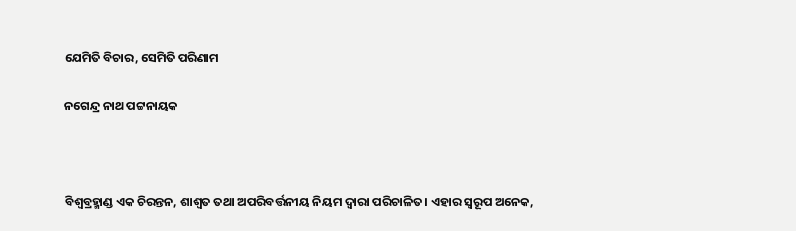ଯେମିତି ବିଚାର, ସେମିତି ପରିଣାମ

ନଗେନ୍ଦ୍ର ନାଥ ପଟ୍ଟନାୟକ



ବିଶ୍ୱବ୍ରହ୍ମାଣ୍ଡ ଏକ ଚିରନ୍ତନ, ଶାଶ୍ୱତ ତଥା ଅପରିବର୍ତ୍ତନୀୟ ନିୟମ ଦ୍ୱାରା ପରିଚାଳିତ। ଏହାର ସ୍ବରୂପ ଅନେକ,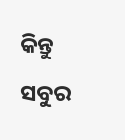କିନ୍ତୁ ସବୁର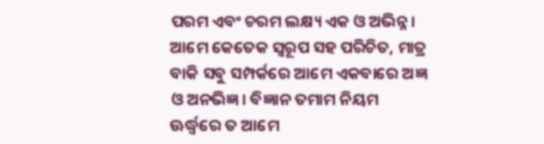ପରମ ଏବଂ ଚରମ ଲକ୍ଷ୍ୟ ଏକ ଓ ଅଭିନ୍ନ। ଆମେ କେତେକ ସ୍ବରୂପ ସହ ପରିଚିତ, ମାତ୍ର ବାକି ସବୁ ସମ୍ପର୍କରେ ଆମେ ଏକବାରେ ଅଜ୍ଞ ଓ ଅନଭିଜ୍ଞ। ବିଜ୍ଞାନ ତମାମ ନିୟମ ଊର୍ଦ୍ଧ୍ୱରେ ତ ଆମେ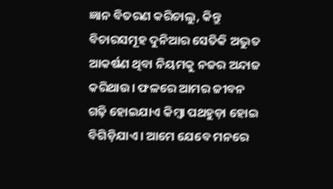ଜ୍ଞାନ ବିତରଣ କରିଚାଲୁ, କିନ୍ତୁ ବିଚାରସମୂହ ଦୁନିଆର ସେତିକି ଅଦ୍ଭୁତ ଆକର୍ଷଣ ଥିବା ନିୟମକୁ ନଜର ଅନ୍ଦାଜ କରିଥାଉ। ଫଳରେ ଆମର ଜୀବନ ଗଢ଼ି ହୋଇଯାଏ କିମ୍ବା ପଥହୁଡ଼ା ହୋଇ ବିଗିଡ଼ିଯାଏ। ଆମେ ଯେବେ ମନରେ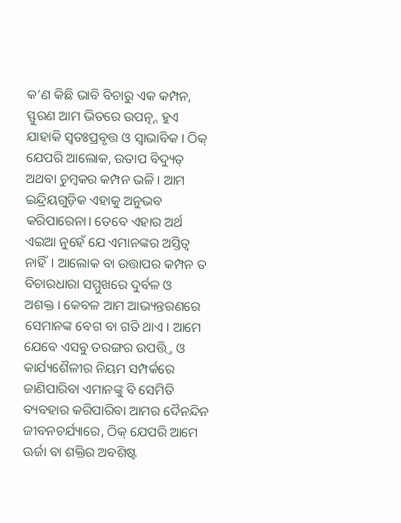କ’ଣ କିଛି ଭାବି ବିଚାରୁ ଏକ କମ୍ପନ, ସ୍ଫୁରଣ ଆମ ଭିତରେ ଉପତ୍ନ୍ନ ହୁଏ ଯାହାକି ସ୍ବତଃପ୍ରବୃତ୍ତ ଓ ସ୍ବାଭାବିକ। ଠିକ୍‌ ଯେପରି ଆଲୋକ, ଉତାପ ବିଦ୍ୟୁତ୍‌ ଅଥବା ଚୁମ୍ବକର କମ୍ପନ ଭଳି। ଆମ ଇନ୍ଦ୍ରିୟଗୁଡ଼ିକ ଏହାକୁ ଅନୁଭବ କରିପାରେନା। ତେବେ ଏହାର ଅର୍ଥ ଏଇଆ ନୁହେଁ ଯେ ଏମାନଙ୍କର ଅସ୍ତିତ୍ୱ ନାହିଁ। ଆଲୋକ ବା ଉତ୍ତାପର କମ୍ପନ ତ ବିଚାରଧାରା ସମ୍ମୁଖରେ ଦୁର୍ବଳ ଓ ଅଶକ୍ତ। କେବଳ ଆମ ଆଭ୍ୟନ୍ତରଣରେ ସେମାନଙ୍କ ବେଗ ବା ଗତି ଥାଏ। ଆମେ ଯେବେ ଏସବୁ ତରଙ୍ଗର ଉପତ୍ତ୍ତି ଓ କାର୍ଯ୍ୟଶୈଳୀର ନିୟମ ସମ୍ପର୍କରେ ଜାଣିପାରିବା ଏମାନଙ୍କୁ ବି ସେମିତି ବ୍ୟବହାର କରିପାରିବା ଆମର ଦୈନନ୍ଦିନ ଜୀବନଚର୍ଯ୍ୟାରେ, ଠିକ୍‌ ଯେପରି ଆମେ ଊର୍ଜା ବା ଶକ୍ତିର ଅବଶିଷ୍ଟ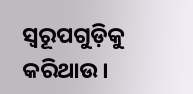ସ୍ବରୂପଗୁଡ଼ିକୁ କରିଥାଉ।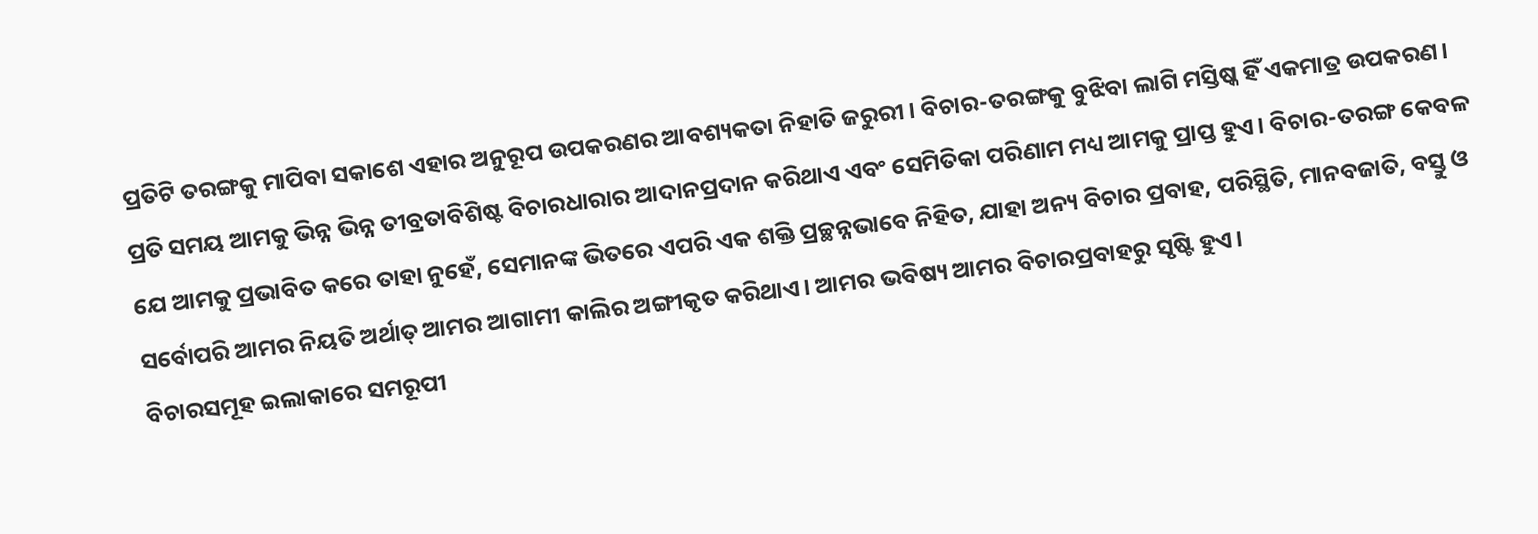ପ୍ରତିଟି ତରଙ୍ଗକୁ ମାପିବା ସକାଶେ ଏହାର ଅନୁରୂପ ଉପକରଣର ଆବଶ୍ୟକତା ନିହାତି ଜରୁରୀ। ବିଚାର-ତରଙ୍ଗକୁ ବୁଝିବା ଲାଗି ମସ୍ତିଷ୍କ ହିଁ ଏକମାତ୍ର ଉପକରଣ। ପ୍ରତି ସମୟ ଆମକୁ ଭିନ୍ନ ଭିନ୍ନ ତୀବ୍ରତାବିଶିଷ୍ଟ ବିଚାରଧାରାର ଆଦାନପ୍ରଦାନ କରିଥାଏ ଏବଂ ସେମିତିକା ପରିଣାମ ମଧ୍ୟ ଆମକୁ ପ୍ରାପ୍ତ ହୁଏ। ବିଚାର-ତରଙ୍ଗ କେବଳ ଯେ ଆମକୁ ପ୍ରଭାବିତ କରେ ତାହା ନୁହେଁ, ସେମାନଙ୍କ ଭିତରେ ଏପରି ଏକ ଶକ୍ତି ପ୍ରଚ୍ଛନ୍ନଭାବେ ନିହିତ, ଯାହା ଅନ୍ୟ ବିଚାର ପ୍ରବାହ, ପରିସ୍ଥିତି, ମାନବଜାତି, ବସ୍ତୁ ଓ ସର୍ବୋପରି ଆମର ନିୟତି ଅର୍ଥାତ୍‌ ଆମର ଆଗାମୀ କାଲିର ଅଙ୍ଗୀକୃତ କରିଥାଏ। ଆମର ଭବିଷ୍ୟ ଆମର ବିଚାରପ୍ରବାହରୁ ସୃଷ୍ଟି ହୁଏ।
ବିଚାରସମୂହ ଇଲାକାରେ ସମରୂପୀ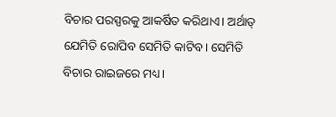ବିଚାର ପରସ୍ପରକୁ ଆକର୍ଷିତ କରିଥାଏ। ଅର୍ଥାତ୍‌ ଯେମିତି ରୋପିବ ସେମିତି କାଟିବ। ସେମିତି ବିଚାର ରାଇଜରେ ମଧ୍ୟ।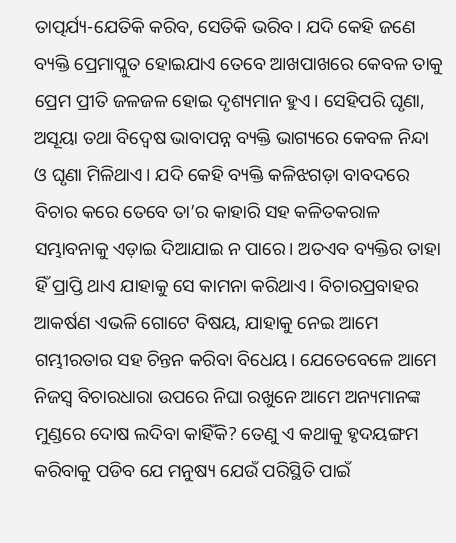ତାତ୍ପର୍ଯ୍ୟ-ଯେତିକି କରିବ, ସେତିକି ଭରିବ। ଯଦି କେହି ଜଣେ ବ୍ୟକ୍ତି ପ୍ରେମାପ୍ଳୁତ ହୋଇଯାଏ ତେବେ ଆଖପାଖରେ କେବଳ ତାକୁ ପ୍ରେମ ପ୍ରୀତି ଜଳଜଳ ହୋଇ ଦୃଶ୍ୟମାନ ହୁଏ। ସେହିପରି ଘୃଣା, ଅସୂୟା ତଥା ବିଦ୍ୱେଷ ଭାବାପନ୍ନ ବ୍ୟକ୍ତି ଭାଗ୍ୟରେ କେବଳ ନିନ୍ଦା ଓ ଘୃଣା ମିଳିଥାଏ। ଯଦି କେହି ବ୍ୟକ୍ତି କଳିଝଗଡ଼ା ବାବଦରେ ବିଚାର କରେ ତେବେ ତା’ର କାହାରି ସହ କଳିତକରାଳ ସମ୍ଭାବନାକୁ ଏଡ଼ାଇ ଦିଆଯାଇ ନ ପାରେ। ଅତଏବ ବ୍ୟକ୍ତିର ତାହା ହିଁ ପ୍ରାପ୍ତି ଥାଏ ଯାହାକୁ ସେ କାମନା କରିଥାଏ। ବିଚାରପ୍ରବାହର ଆକର୍ଷଣ ଏଭଳି ଗୋଟେ ବିଷୟ, ଯାହାକୁ ନେଇ ଆମେ ଗମ୍ଭୀରତାର ସହ ଚିନ୍ତନ କରିବା ବିଧେୟ। ଯେତେବେଳେ ଆମେ ନିଜସ୍ବ ବିଚାରଧାରା ଉପରେ ନିଘା ରଖୁନେ ଆମେ ଅନ୍ୟମାନଙ୍କ ମୁଣ୍ଡରେ ଦୋଷ ଲଦିବା କାହିଁକି? ତେଣୁ ଏ କଥାକୁ ହୃଦୟଙ୍ଗମ କରିବାକୁ ପଡିବ ଯେ ମନୁଷ୍ୟ ଯେଉଁ ପରିସ୍ଥିତି ପାଇଁ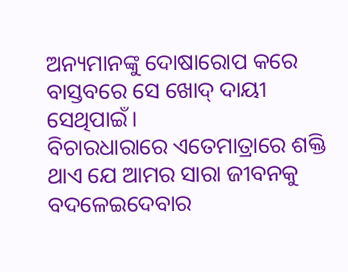ଅନ୍ୟମାନଙ୍କୁ ଦୋଷାରୋପ କରେ ବାସ୍ତବରେ ସେ ଖୋଦ୍‌ ଦାୟୀ ସେଥିପାଇଁ।
ବିଚାରଧାରାରେ ଏତେମାତ୍ରାରେ ଶକ୍ତି ଥାଏ ଯେ ଆମର ସାରା ଜୀବନକୁ ବଦଳେଇଦେବାର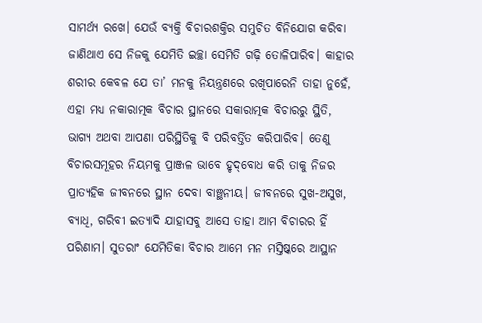ସାମର୍ଥ୍ୟ ରଖେ। ଯେଉଁ ବ୍ୟକ୍ତି ବିଚାରଶକ୍ତିର ସମୁଚିତ ବିନିଯୋଗ କରିବା ଜାଣିଥାଏ ସେ ନିଜକୁ ଯେମିତି ଇଚ୍ଛା ସେମିତି ଗଢ଼ି ତୋଳିପାରିବ। କାହାର ଶରୀର କେବଳ ଯେ ତା’ ମନକୁ ନିୟନ୍ତ୍ରଣରେ ରଖିପାରେନି ତାହା ନୁହେଁ, ଏହା ମଧ୍ୟ ନକାରାତ୍ମକ ବିଚାର ସ୍ଥାନରେ ସକାରାତ୍ମକ ବିଚାରରୁ ସ୍ଥିତି, ଭାଗ୍ୟ ଅଥବା ଆପଣା ପରିସ୍ଥିତିକୁ ବି ପରିବର୍ତ୍ତିତ କରିପାରିବ। ତେଣୁ ବିଚାରସମୂହର ନିୟମକୁ ପ୍ରାଞ୍ଜଳ ଭାବେ ହୃଦ୍‌ବୋଧ କରି ତାକୁ ନିଜର ପ୍ରାତ୍ୟହିକ ଜୀବନରେ ସ୍ଥାନ ଦେବା ବାଞ୍ଛନୀୟ। ଜୀବନରେ ସୁଖ-ଅସୁଖ, ବ୍ୟାଧି, ଗରିବୀ ଇତ୍ୟାଦି ଯାହାସବୁ ଆସେ ତାହା ଆମ ବିଚାରର ହିଁ ପରିଣାମ। ସୁତରାଂ ଯେମିତିକା ବିଚାର ଆମେ ମନ ମସ୍ତିଷ୍କରେ ଆସ୍ଥାନ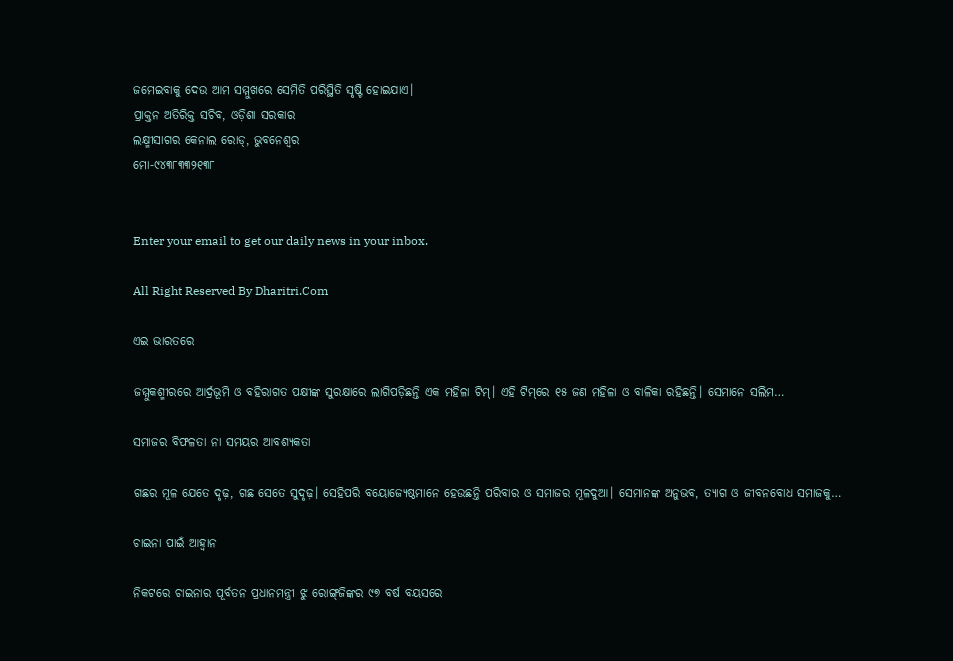ଜମେଇବାକୁ ଦେଉ ଆମ ସମ୍ମୁଖରେ ସେମିତି ପରିସ୍ଥିତି ସୃଷ୍ଟି ହୋଇଯାଏ।
ପ୍ରାକ୍ତନ ଅତିରିକ୍ତ ସଚିବ, ଓଡ଼ିଶା ସରକାର
ଲକ୍ଷ୍ମୀସାଗର କେନାଲ ରୋଡ୍‌, ଭୁବନେଶ୍ୱର
ମୋ-୯୪୩୮୩୩୨୧୩୮


Enter your email to get our daily news in your inbox.

All Right Reserved By Dharitri.Com

ଏଇ ଭାରତରେ

ଜମ୍ମୁକଶ୍ମୀରରେ ଆର୍ଦ୍ରଭୂମି ଓ ବହିରାଗତ ପକ୍ଷୀଙ୍କ ସୁରକ୍ଷାରେ ଲାଗିପଡ଼ିଛନ୍ତି ଏକ ମହିଳା ଟିମ୍‌। ଏହି ଟିମ୍‌ରେ ୧୫ ଜଣ ମହିଳା ଓ ବାଳିକା ରହିଛନ୍ତି। ସେମାନେ ସଲିମ…

ସମାଜର ବିଫଳତା ନା ସମୟର ଆବଶ୍ୟକତା

ଗଛର ମୂଳ ଯେତେ ଦୃଢ଼, ଗଛ ସେତେ ସୁଦୃଢ଼। ସେହିପରି ବୟୋଜ୍ୟେଷ୍ଠମାନେ ହେଉଛନ୍ତି ପରିବାର ଓ ସମାଜର ମୂଳଦୁଆ। ସେମାନଙ୍କ ଅନୁଭବ, ତ୍ୟାଗ ଓ ଜୀବନବୋଧ ସମାଜକୁ…

ଚାଇନା ପାଇଁ ଆହ୍ବାନ

ନିକଟରେ ଚାଇନାର ପୂର୍ବତନ ପ୍ରଧାନମନ୍ତ୍ରୀ ଝୁ ରୋଙ୍ଗ୍‌ଜିଙ୍କର ୯୭ ବର୍ଷ ବୟସରେ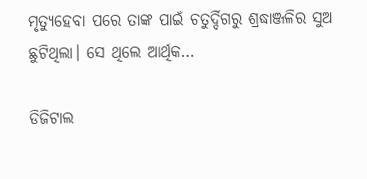ମୃତ୍ୟୁହେବା ପରେ ତାଙ୍କ ପାଇଁ ଚତୁର୍ଦ୍ଦିଗରୁ ଶ୍ରଦ୍ଧାଞ୍ଜଳିର ସୁଅ ଛୁଟିଥିଲା। ସେ ଥିଲେ ଆର୍ଥିକ…

ଡିଜିଟାଲ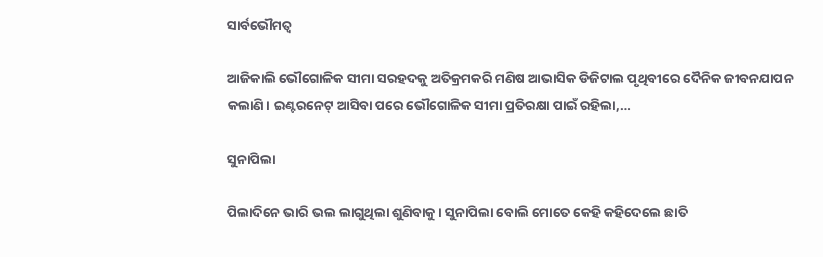ସାର୍ବଭୌମତ୍ୱ

ଆଜିକାଲି ଭୌଗୋଳିକ ସୀମା ସରହଦକୁ ଅତିକ୍ରମକରି ମଣିଷ ଆଭାସିକ ଡିଜିଟାଲ ପୃଥିବୀରେ ଦୈନିକ ଜୀବନଯାପନ କଲାଣି। ଇଣ୍ଟରନେଟ୍‌ ଆସିବା ପରେ ଭୌଗୋଳିକ ସୀମା ପ୍ରତିରକ୍ଷା ପାଇଁ ରହିଲା,…

ସୁନାପିଲା

ପିଲାଦିନେ ଭାରି ଭଲ ଲାଗୁଥିଲା ଶୁଣିବାକୁ। ସୁନାପିଲା ବୋଲି ମୋତେ କେହି କହିଦେଲେ ଛାତି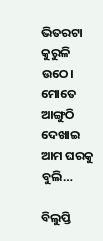ଭିତରଟା କୁରୁଳି ଉଠେ। ମୋତେ ଆଙ୍ଗୁଠି ଦେଖାଇ ଆମ ଘରକୁ ବୁଲି…

ବିଲୁପ୍ତି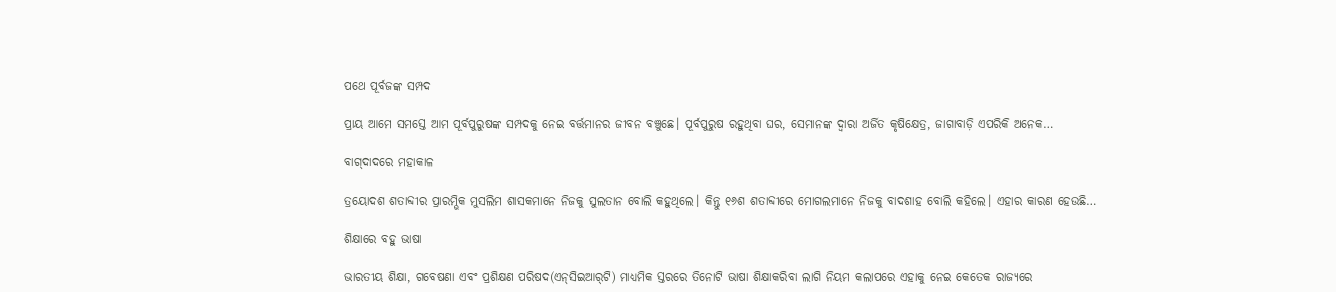ପଥେ ପୂର୍ବଜଙ୍କ ସମ୍ପଦ

ପ୍ରାୟ ଆମେ ସମସ୍ତେ ଆମ ପୂର୍ବପୁରୁଷଙ୍କ ସମ୍ପଦକୁ ନେଇ ବର୍ତ୍ତମାନର ଜୀବନ ବଞ୍ଚୁଛେ। ପୂର୍ବପୁରୁଷ ରହୁଥିବା ଘର, ସେମାନଙ୍କ ଦ୍ୱାରା ଅର୍ଜିତ କୃଷିକ୍ଷେତ୍ର, ଜାଗାବାଡ଼ି ଏପରିକି ଅନେକ…

ବାଗ୍‌ଦାଦରେ ମହାକାଳ

ତ୍ରୟୋଦଶ ଶତାବ୍ଦୀର ପ୍ରାରମ୍ଭିକ ମୁସଲିମ ଶାସକମାନେ ନିଜକୁ ସୁଲତାନ ବୋଲି କହୁଥିଲେ। କିନ୍ତୁ ୧୬ଶ ଶତାବ୍ଦୀରେ ମୋଗଲମାନେ ନିଜକୁ ବାଦଶାହ ବୋଲି କହିଲେ। ଏହାର କାରଣ ହେଉଛି…

ଶିକ୍ଷାରେ ବହୁ ଭାଷା

ଭାରତୀୟ ଶିକ୍ଷା, ଗବେଷଣା ଏବଂ ପ୍ରଶିକ୍ଷଣ ପରିଷଦ(ଏନ୍‌ସିଇଆର୍‌ଟି) ମାଧ୍ୟମିକ ସ୍ତରରେ ତିନୋଟି ଭାଷା ଶିକ୍ଷାକରିବା ଲାଗି ନିୟମ କଲାପରେ ଏହାକୁ ନେଇ କେତେକ ରାଜ୍ୟରେ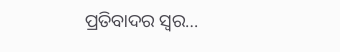ପ୍ରତିବାଦର ସ୍ବର…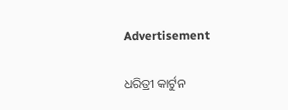Advertisement

ଧରିତ୍ରୀ କାର୍ଟୁନ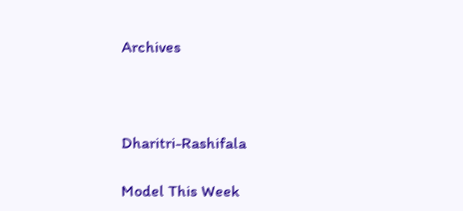Archives



Dharitri-Rashifala

Model This Week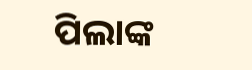ପିଲାଙ୍କ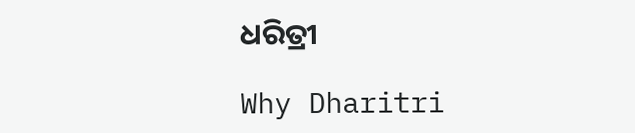ଧରିତ୍ରୀ

Why Dharitri